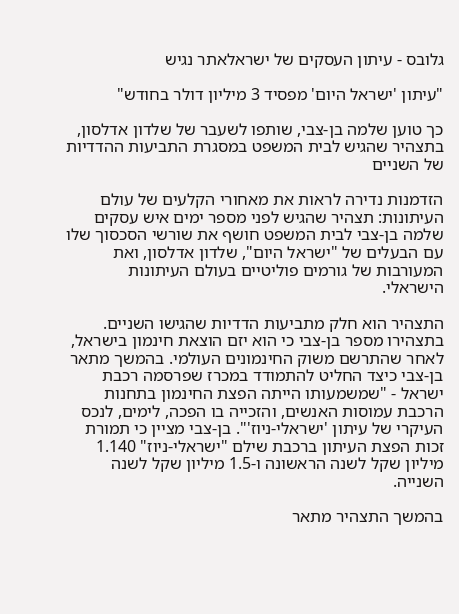גלובס - עיתון העסקים של ישראלאתר נגיש

"עיתון 'ישראל היום' מפסיד 3 מיליון דולר בחודש"

כך טוען שלמה בן-צבי, שותפו לשעבר של שלדון אדלסון, בתצהיר שהגיש לבית המשפט במסגרת התביעות ההדדיות של השניים

הזדמנות נדירה לראות את מאחורי הקלעים של עולם העיתונות: תצהיר שהגיש לפני מספר ימים איש עסקים שלמה בן-צבי לבית המשפט חושף את שורשי הסכסוך שלו עם הבעלים של "ישראל היום", שלדון אדלסון, ואת המעורבות של גורמים פוליטיים בעולם העיתונות הישראלי.

התצהיר הוא חלק מתביעות הדדיות שהגישו השניים. בתצהירו מספר בן-צבי כי הוא יזם הוצאת חינמון בישראל, לאחר שהתרשם משוק החינמונים העולמי. בהמשך מתאר בן-צבי כיצד החליט להתמודד במכרז שפרסמה רכבת ישראל - "שמשמעותו הייתה הפצת החינמון בתחנות הרכבת עמוסות האנשים, והזכייה בו הפכה, לימים, לנכס העיקרי של עיתון 'ישראלי-ניוז'". בן-צבי מציין כי תמורת זכות הפצת העיתון ברכבת שילם "ישראלי-ניוז" 1.140 מיליון שקל לשנה הראשונה ו-1.5 מיליון שקל לשנה השנייה.

בהמשך התצהיר מתאר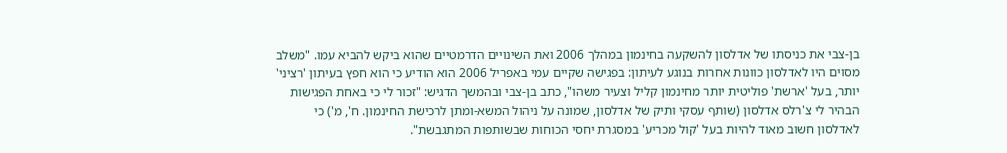בן-צבי את כניסתו של אדלסון להשקעה בחינמון במהלך 2006 ואת השינויים הדרמטיים שהוא ביקש להביא עמו. "משלב מסוים היו לאדלסון כוונות אחרות בנוגע לעיתון: בפגישה שקיים עמי באפריל 2006 הוא הודיע כי הוא חפץ בעיתון 'רציני' יותר, בעל 'ארשת' פוליטית יותר מחינמון קליל וצעיר משהו", כתב בן-צבי ובהמשך הדגיש: "זכור לי כי באחת הפגישות הבהיר לי צ'רלס אדלסון (שותף עסקי ותיק של אדלסון, שמונה על ניהול המשא-ומתן לרכישת החינמון. ח', מ') כי לאדלסון חשוב מאוד להיות בעל 'קול מכריע' במסגרת יחסי הכוחות שבשותפות המתגבשת".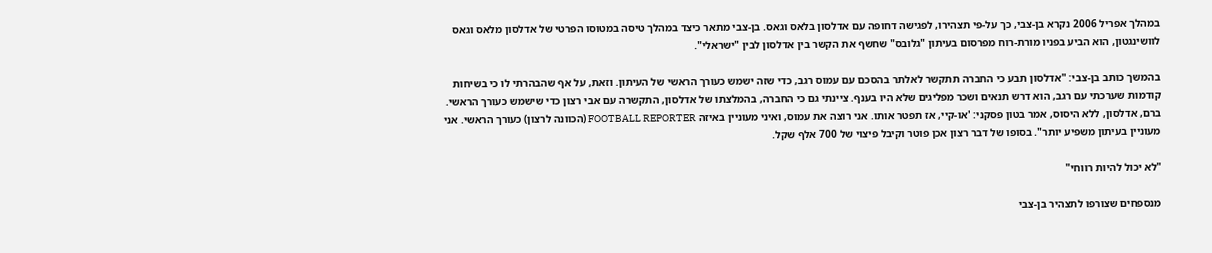במהלך אפריל 2006 נקרא בן-צבי, כך על-פי תצהירו, לפגישה דחופה עם אדלסון בלאס וגאס. בן-צבי מתאר כיצד במהלך טיסה במטוסו הפרטי של אדלסון מלאס וגאס לוושינגטון, הוא הביע בפניו מורת-רוח מפרסום בעיתון "גלובס" שחשף את הקשר בין אדלסון לבין "ישראלי".

בהמשך כותב בן-צבי: "אדלסון תבע כי החברה תתקשר לאלתר בהסכם עם עמוס רגב, כדי שזה ישמש כעורך הראשי של העיתון. וזאת, על אף שהבהרתי לו כי בשיחות קודמות שערכתי עם רגב, הוא דרש תנאים ושכר מפליגים שלא היו בענף. ציינתי גם כי החברה, בהמלצתו של אדלסון, התקשרה עם אבי רצון כדי שישמש כעורך הראשי. ברם, אדלסון, ללא היסוס, אמר בטון פסקני: 'או-קיי, אז תפטר אותו. אני רוצה את עמוס, ואיני מעוניין באיזה FOOTBALL REPORTER (הכוונה לרצון) כעורך הראשי. אני מעוניין בעיתון משפיע יותר". בסופו של דבר רצון אכן פוטר וקיבל פיצוי של 700 אלף שקל.

"לא יכול להיות רווחי"

מנספחים שצורפו לתצהיר בן-צבי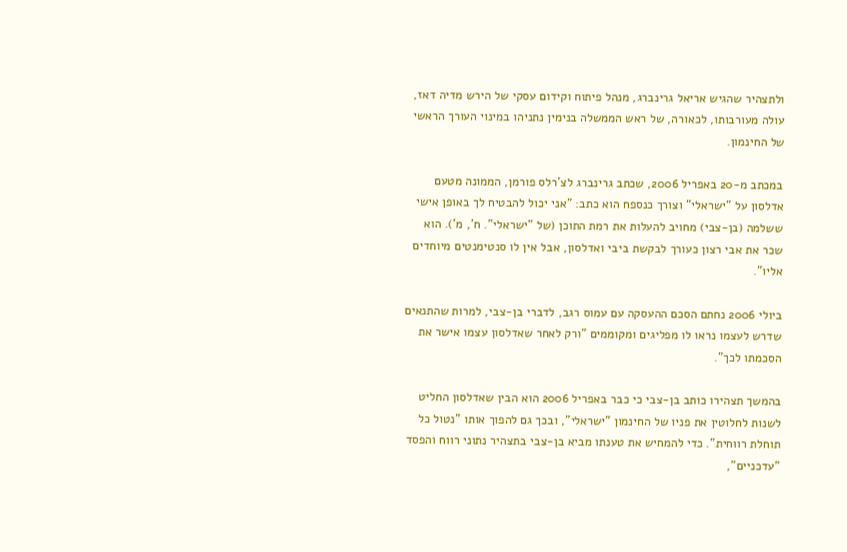ולתצהיר שהגיש אריאל גרינברג, מנהל פיתוח וקידום עסקי של הירש מדיה דאז, עולה מעורבותו, לכאורה, של ראש הממשלה בנימין נתניהו במינוי העורך הראשי של החינמון.

במכתב מ-20 באפריל 2006, שכתב גרינברג לצ'רלס פורמן, הממונה מטעם אדלסון על "ישראלי" וצורך כנספח הוא כתב: "אני יכול להבטיח לך באופן אישי ששלמה (בן-צבי) מחויב להעלות את רמת התוכן (של "ישראלי". ח', מ'). הוא שכר את אבי רצון כעורך לבקשת ביבי ואדלסון, אבל אין לו סנטימנטים מיוחדים אליו".

ביולי 2006 נחתם הסכם ההעסקה עם עמוס רגב, לדברי בן-צבי, למרות שהתנאים שדרש לעצמו נראו לו מפליגים ומקוממים "ורק לאחר שאדלסון עצמו אישר את הסכמתו לכך".

בהמשך תצהירו כותב בן-צבי כי כבר באפריל 2006 הוא הבין שאדלסון החליט לשנות לחלוטין את פניו של החינמון "ישראלי", ובכך גם להפוך אותו "נטול כל תוחלת רווחית". כדי להמחיש את טענתו מביא בן-צבי בתצהיר נתוני רווח והפסד "עדכניים",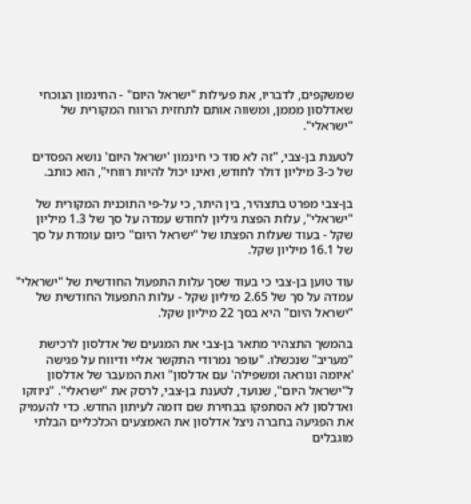שמשקפים, לדבריו, את פעילות "ישראל היום" - החינמון הנוכחי שאדלסון מממן, ומשווה אותם לתחזית הרווח המקורית של "ישראלי".

לטענת בן-צבי, "זה לא סוד כי חינמון 'ישראל היום' נושא הפסדים של כ-3 מיליון דולר לחודש, ואינו יכול להיות רווחי", הוא כותב.

בן-צבי מפרט בתצהיר, בין היתר, כי על-פי התוכנית המקורית של "ישראלי", עלות הפצת גיליון לחודש עמדה על סך של 1.3 מיליון שקל - בעוד שעלות הפצתו של "ישראל היום" כיום עומדת על סך של 16.1 מיליון שקל.

עוד טוען בן-צבי כי בעוד שסך עלות התפעול החודשית של "ישראלי" עמדה על סך של 2.65 מיליון שקל - עלות התפעול החודשית של "ישראל היום" היא בסך 22 מיליון שקל.

בהמשך התצהיר מתאר בן-צבי את המגעים של אדלסון לרכישת "מעריב" שנכשלו. "עופר נמרודי התקשר אליי ודיווח על פגישה 'איומה ונוראה ומשפילה' עם אדלסון" ואת המעבר של אדלסון ל"ישראל היום", שנועד, לטענת בן-צבי, לרסק את "ישראלי". "ניוזקו ואדלסון לא הסתפקו בבחירת שם דומה לעיתון החדש. כדי להעמיק את הפגיעה בחברה ניצל אדלסון את האמצעים הכלכליים הבלתי מוגבלים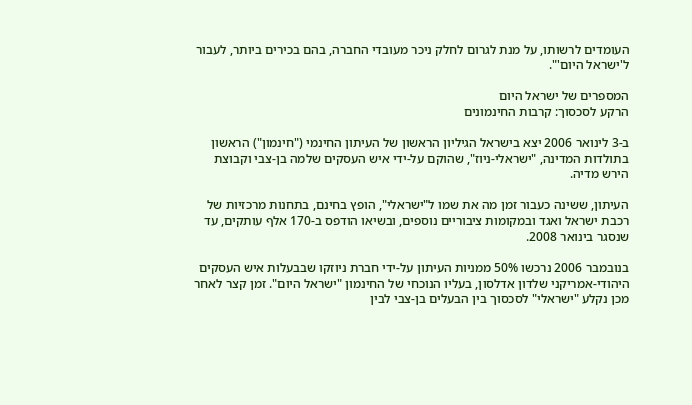העומדים לרשותו, על מנת לגרום לחלק ניכר מעובדי החברה, בהם בכירים ביותר, לעבור ל'ישראל היום'".

המספרים של ישראל היום
הרקע לסכסוך: קרבות החינמונים

ב-3 לינואר 2006 יצא בישראל הגיליון הראשון של העיתון החינמי ("חינמון") הראשון בתולדות המדינה, "ישראלי-ניוז", שהוקם על-ידי איש העסקים שלמה בן-צבי וקבוצת הירש מדיה.

העיתון, ששינה כעבור זמן מה את שמו ל"ישראלי", הופץ בחינם, בתחנות מרכזיות של רכבת ישראל ואגד ובמקומות ציבוריים נוספים, ובשיאו הודפס ב-170 אלף עותקים, עד שנסגר בינואר 2008.

בנובמבר 2006 נרכשו 50% ממניות העיתון על-ידי חברת ניוזקו שבבעלות איש העסקים היהודי-אמריקני שלדון אדלסון, בעליו הנוכחי של החינמון "ישראל היום". זמן קצר לאחר מכן נקלע "ישראלי" לסכסוך בין הבעלים בן-צבי לבין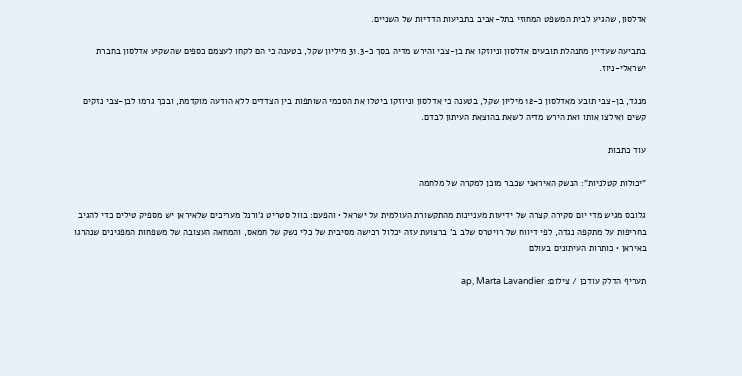אדלסון, שהגיע לבית המשפט המחוזי בתל-אביב בתביעות הדדיות של השניים.

בתביעה שעדיין מתנהלת תובעים אדלסון וניוזקו את בן-צבי והירש מדיה בסך כ-31.3 מיליון שקל, בטענה כי הם לקחו לעצמם כספים שהשקיע אדלסון בחברת ישראלי-ניוז.

מנגד, בן-צבי תובע מאדלסון כ-12 מיליון שקל, בטענה כי אדלסון וניוזקו ביטלו את הסכמי השותפות בין הצדדים ללא הודעה מוקדמת, ובכך גרמו לבן-צבי נזקים קשים ואילצו אותו ואת הירש מדיה לשאת בהוצאת העיתון לבדם.

עוד כתבות

"יכולות קטלניות": הנשק האיראני שכבר מוכן למקרה של מלחמה

גלובס מגיש מדי יום סקירה קצרה של ידיעות מעניינות מהתקשורת העולמית על ישראל • והפעם: בוול סטריט ג'ורנל מעריכים שלאיראן יש מספיק טילים כדי להגיב בחריפות על מתקפה נגדה, לפי דיווח של רויטרס שלב ב' ברצועת עזה יכלול רכישה מסיבית של כלי נשק של חמאס, והמחאה העצובה של משפחות המפגינים שנהרגו באיראן • כותרות העיתונים בעולם

תעריף הדלק עודכן / צילום: ap, Marta Lavandier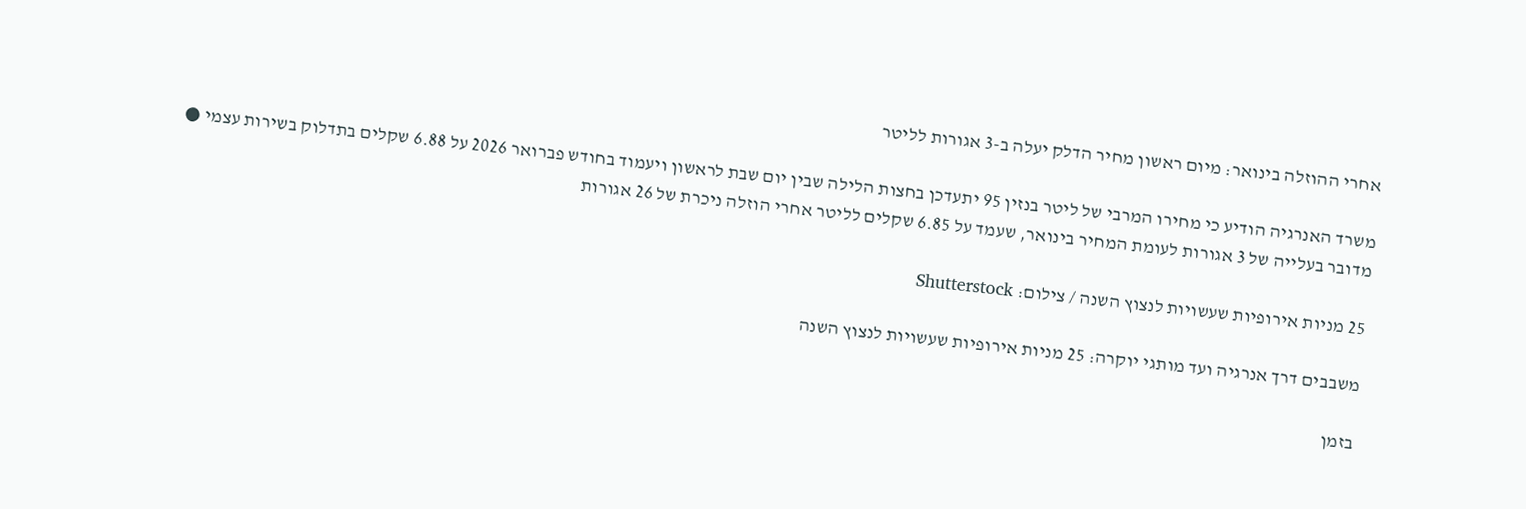אחרי ההוזלה בינואר: מיום ראשון מחיר הדלק יעלה ב-3 אגורות לליטר

משרד האנרגיה הודיע כי מחירו המרבי של ליטר בנזין 95 יתעדכן בחצות הלילה שבין יום שבת לראשון ויעמוד בחודש פברואר 2026 על 6.88 שקלים בתדלוק בשירות עצמי ● מדובר בעלייה של 3 אגורות לעומת המחיר בינואר, שעמד על 6.85 שקלים לליטר אחרי הוזלה ניכרת של 26 אגורות

25 מניות אירופיות שעשויות לנצוץ השנה / צילום: Shutterstock

משבבים דרך אנרגיה ועד מותגי יוקרה: 25 מניות אירופיות שעשויות לנצוץ השנה

בזמן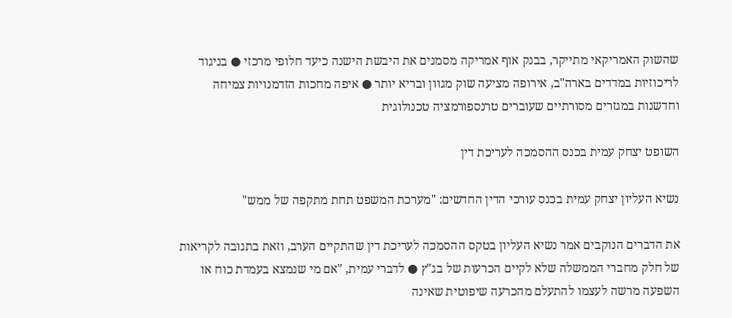שהשוק האמריקאי מתייקר, בבנק אוף אמריקה מסמנים את היבשת הישנה כיעד חלופי מרכזי ● בניגוד לריכוזיות במדדים בארה"ב, אירופה מציעה שוק מגוון ובריא יותר ● איפה מחכות הזדמנויות צמיחה וחדשנות במגזרים מסורתיים שעוברים טרנספורמציה טכנולוגית

השופט יצחק עמית בכנס ההסמכה לעריכת דין

נשיא העליון יצחק עמית בכנס עורכי הדין החדשים: "מערכת המשפט תחת מתקפה של ממש"

את הדברים הנוקבים אמר נשיא העליון בטקס ההסמכה לעריכת דין שהתקיים הערב, וזאת בתגובה לקריאות של חלק מחברי הממשלה שלא לקיים הכרעות של בג"ץ ● לדברי עמית, "אם מי שנמצא בעמדת כוח או השפעה מרשה לעצמו להתעלם מהכרעה שיפוטית שאינה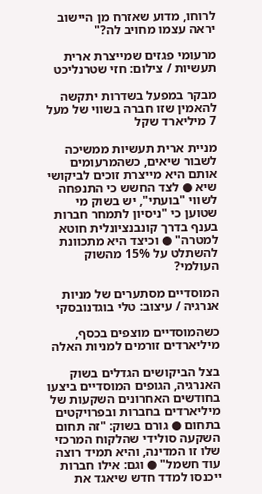לרוחו, מדוע שאזרח מן היישוב יראה עצמו מחויב לה?"

מרעומי פגזים שמייצרת ארית תעשיות / צילום: חזי שטרנליכט

מבקר במפעל בשדרות יתקשה להאמין שזו חברה בשווי של מעל 7 מיליארד שקל

מניית ארית תעשיות ממשיכה לשבור שיאים, כשהמרעומים אותם היא מייצרת זוכים לביקושי שיא ● לצד החשש כי התנפחה לשווי "בועתי", יש בשוק מי שטוען כי "ניסיון לתמחר חברות בענף בדרך קונבנציונלית חוטא למטרה" ● וכיצד היא מתכוונת להשתלט על 15% מהשוק העולמי?

המוסדיים מסתערים של מניות אנרגיה / עיצוב: טלי בוגדנובסקי

כשהמוסדיים מוצפים בכסף, מיליארדים זורמים למניות האלה

בצל הביקושים הגדלים בשוק האנרגיה, הגופים המוסדיים ביצעו בחודשים האחרונים השקעות של מיליארדים בחברות ובפרויקטים בתחום ● גורם בשוק: "זה תחום השקעה סולידי שהלקוח המרכזי שלו זו המדינה, והיא תמיד רוצה עוד חשמל" ● וגם: אילו חברות ייכנסו למדד חדש שיאגד את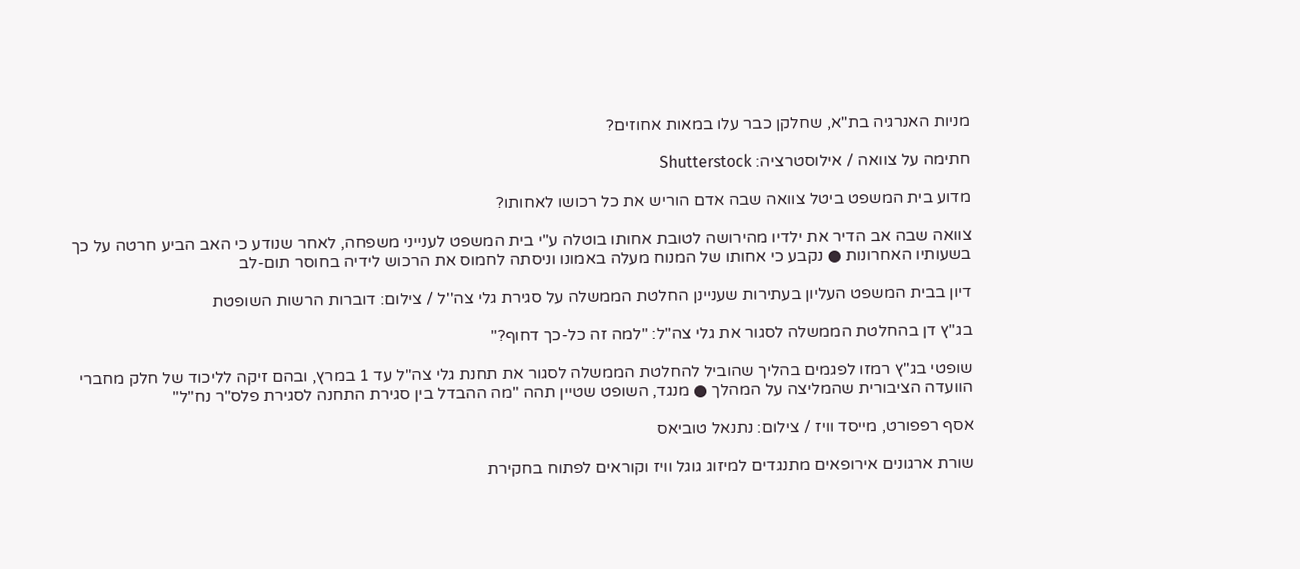מניות האנרגיה בת"א, שחלקן כבר עלו במאות אחוזים?

חתימה על צוואה / אילוסטרציה: Shutterstock

מדוע בית המשפט ביטל צוואה שבה אדם הוריש את כל רכושו לאחותו?

צוואה שבה אב הדיר את ילדיו מהירושה לטובת אחותו בוטלה ע"י בית המשפט לענייני משפחה, לאחר שנודע כי האב הביע חרטה על כך בשעותיו האחרונות ● נקבע כי אחותו של המנוח מעלה באמונו וניסתה לחמוס את הרכוש לידיה בחוסר תום-לב

דיון בבית המשפט העליון בעתירות שעניינן החלטת הממשלה על סגירת גלי צה''ל / צילום: דוברות הרשות השופטת

בג"ץ דן בהחלטת הממשלה לסגור את גלי צה"ל: "למה זה כל-כך דחוף?"

שופטי בג"ץ רמזו לפגמים בהליך שהוביל להחלטת הממשלה לסגור את תחנת גלי צה"ל עד 1 במרץ, ובהם זיקה לליכוד של חלק מחברי הוועדה הציבורית שהמליצה על המהלך ● מנגד, השופט שטיין תהה "מה ההבדל בין סגירת התחנה לסגירת פלס"ר נח"ל"

אסף רפפורט, מייסד וויז / צילום: נתנאל טוביאס

שורת ארגונים אירופאים מתנגדים למיזוג גוגל וויז וקוראים לפתוח בחקירת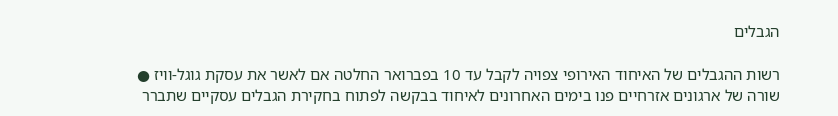הגבלים

רשות ההגבלים של האיחוד האירופי צפויה לקבל עד 10 בפברואר החלטה אם לאשר את עסקת גוגל-וויז ● שורה של ארגונים אזרחיים פנו בימים האחרונים לאיחוד בבקשה לפתוח בחקירת הגבלים עסקיים שתברר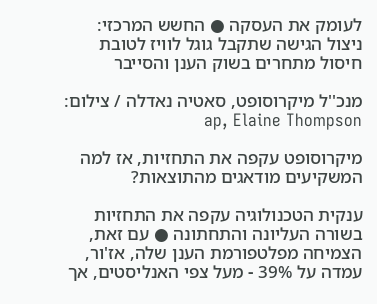לעומק את העסקה ● החשש המרכזי: ניצול הגישה שתקבל גוגל לוויז לטובת חיסול מתחרים בשוק הענן והסייבר

מנכ''ל מיקרוסופט, סאטיה נאדלה / צילום: ap, Elaine Thompson

מיקרוסופט עקפה את התחזיות, אז למה המשקיעים מודאגים מהתוצאות?

ענקית הטכנולוגיה עקפה את התחזיות בשורה העליונה והתחתונה ● עם זאת, הצמיחה מפלטפורמת הענן שלה, אז'ור, עמדה על 39% - מעל צפי האנליסטים, אך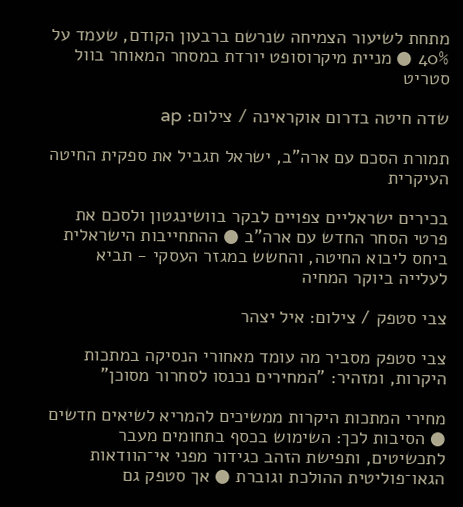מתחת לשיעור הצמיחה שנרשם ברבעון הקודם, שעמד על 40% ● מניית מיקרוסופט יורדת במסחר המאוחר בוול סטריט

שדה חיטה בדרום אוקראינה / צילום: ap

תמורת הסכם עם ארה"ב, ישראל תגביל את ספקית החיטה העיקרית

בכירים ישראליים צפויים לבקר בוושינגטון ולסכם את פרטי הסחר החדש עם ארה"ב ● ההתחייבות הישראלית ביחס ליבוא החיטה, והחשש במגזר העסקי - תביא לעלייה ביוקר המחיה

צבי סטפק / צילום: איל יצהר

צבי סטפק מסביר מה עומד מאחורי הנסיקה במתכות היקרות, ומזהיר: "המחירים נכנסו לסחרור מסוכן"

מחירי המתכות היקרות ממשיכים להמריא לשיאים חדשים ● הסיבות לכך: השימוש בכסף בתחומים מעבר לתכשיטים, ותפישת הזהב כגידור מפני אי־הוודאות הגאו־פוליטית ההולכת וגוברת ● אך סטפק גם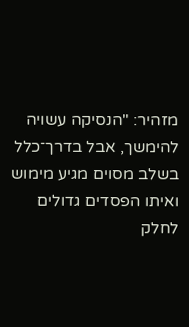מזהיר: "הנסיקה עשויה להימשך, אבל בדרך־כלל בשלב מסוים מגיע מימוש ואיתו הפסדים גדולים לחלק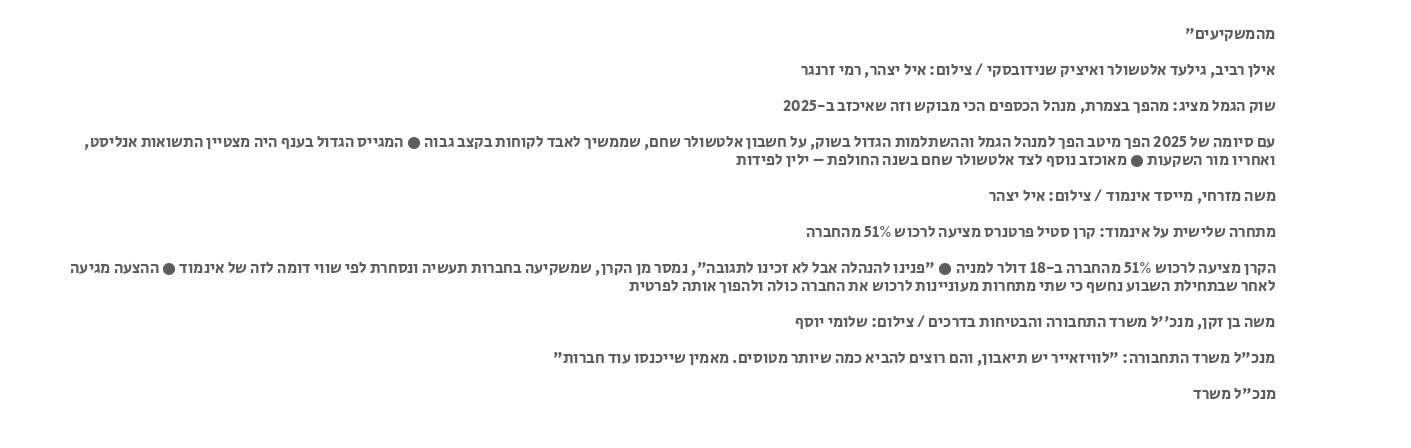מהמשקיעים"

אילן רביב, גילעד אלטשולר ואיציק שנידובסקי / צילום: איל יצהר, רמי זרנגר

שוק הגמל מציג: מהפך בצמרת, מנהל הכספים הכי מבוקש וזה שאיכזב ב-2025

עם סיומה של 2025 הפך מיטב הפך למנהל הגמל וההשתלמות הגדול בשוק, על חשבון אלטשולר שחם, שממשיך לאבד לקוחות בקצב גבוה ● המגייס הגדול בענף היה מצטיין התשואות אנליסט, ואחריו מור השקעות ● מאוכזב נוסף לצד אלטשולר שחם בשנה החולפת – ילין לפידות

משה מזרחי, מייסד אינמוד / צילום: איל יצהר

מתחרה שלישית על אינמוד: קרן סטיל פרטנרס מציעה לרכוש 51% מהחברה

הקרן מציעה לרכוש 51% מהחברה ב-18 דולר למניה ● "פנינו להנהלה אבל לא זכינו לתגובה", נמסר מן הקרן, שמשקיעה בחברות תעשיה ונסחרת לפי שווי דומה לזה של אינמוד ● ההצעה מגיעה לאחר שבתחילת השבוע נחשף כי שתי מתחרות מעוניינות לרכוש את החברה כולה ולהפוך אותה לפרטית

משה בן זקן, מנכ''ל משרד התחבורה והבטיחות בדרכים / צילום: שלומי יוסף

מנכ"ל משרד התחבורה: "לוויזאייר יש תיאבון, והם רוצים להביא כמה שיותר מטוסים. מאמין שייכנסו עוד חברות"

מנכ"ל משרד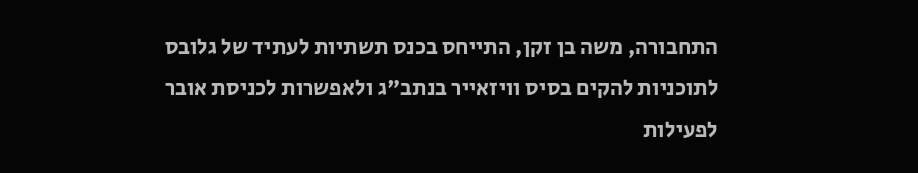התחבורה, משה בן זקן, התייחס בכנס תשתיות לעתיד של גלובס לתוכניות להקים בסיס וויזאייר בנתב"ג ולאפשרות לכניסת אובר לפעילות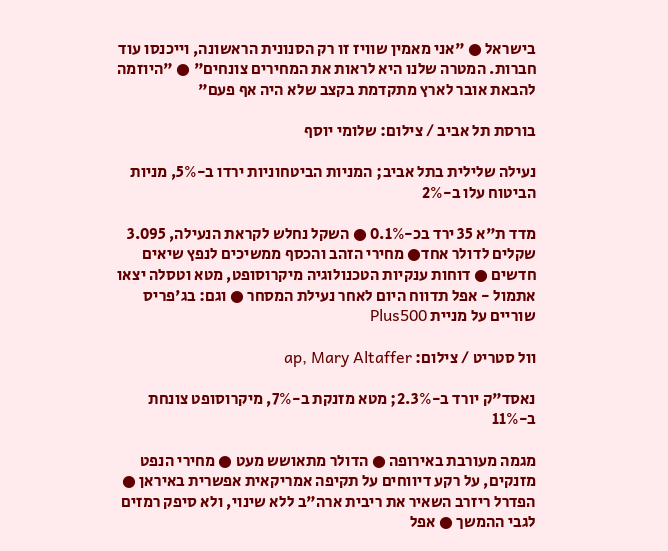בישראל ● "אני מאמין שוויז זו רק הסנונית הראשונה, וייכנסו עוד חברות. המטרה שלנו היא לראות את המחירים צונחים" ● "היוזמה להבאת אובר לארץ מתקדמת בקצב שלא היה אף פעם"

בורסת תל אביב / צילום: שלומי יוסף

נעילה שלילית בתל אביב; המניות הביטחוניות ירדו ב-5%, מניות הביטוח עלו ב-2%

מדד ת"א 35 ירד בכ-0.1% ● השקל נחלש לקראת הנעילה, 3.095 שקלים לדולר אחד● מחירי הזהב והכסף ממשיכים לנפץ שיאים חדשים ● דוחות ענקיות הטכנולוגיה מיקרוסופט, מטא וטסלה יצאו אתמול - אפל תדווח היום לאחר נעילת המסחר ● וגם: בג'פריס שוריים על מניית Plus500

וול סטריט / צילום: ap, Mary Altaffer

נאסד"ק יורד ב-2.3%; מטא מזנקת ב-7%, מיקרוסופט צונחת ב-11%

מגמה מעורבת באירופה ● הדולר מתאושש מעט ● מחירי הנפט מזנקים, על רקע דיווחים על תקיפה אמריקאית אפשרית באיראן ● הפדרל ריזרב השאיר את ריבית ארה"ב ללא שינוי, ולא סיפק רמזים לגבי ההמשך ● אפל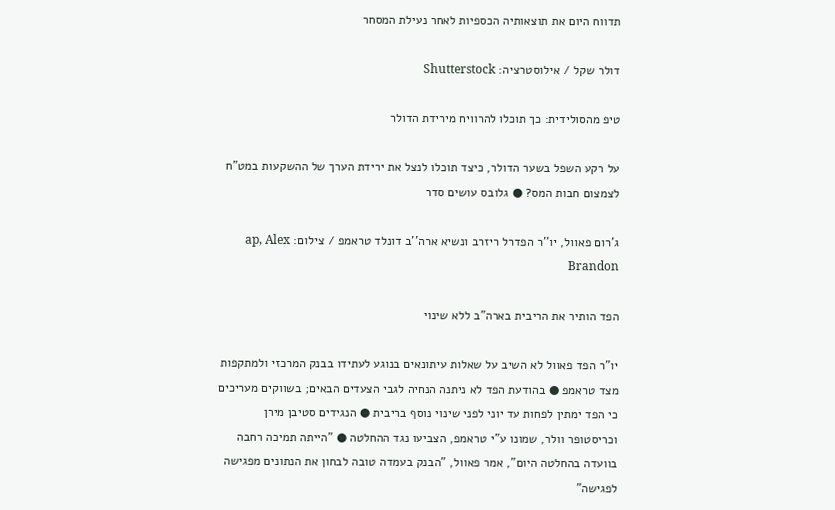תדווח היום את תוצאותיה הכספיות לאחר נעילת המסחר

דולר שקל / אילוסטרציה: Shutterstock

טיפ מהסולידית: כך תוכלו להרוויח מירידת הדולר

על רקע השפל בשער הדולר, כיצד תוכלו לנצל את ירידת הערך של ההשקעות במט"ח לצמצום חבות המס? ● גלובס עושים סדר

ג'רום פאוול, יו''ר הפדרל ריזרב ונשיא ארה''ב דונלד טראמפ / צילום: ap, Alex Brandon

הפד הותיר את הריבית בארה"ב ללא שינוי

יו"ר הפד פאוול לא השיב על שאלות עיתונאים בנוגע לעתידו בבנק המרכזי ולמתקפות מצד טראמפ ● בהודעת הפד לא ניתנה הנחיה לגבי הצעדים הבאים; בשווקים מעריכים כי הפד ימתין לפחות עד יוני לפני שינוי נוסף בריבית ● הנגידים סטיבן מירן וכריסטופר וולר, שמונו ע"י טראמפ, הצביעו נגד ההחלטה ● "הייתה תמיכה רחבה בוועדה בהחלטה היום", אמר פאוול, "הבנק בעמדה טובה לבחון את הנתונים מפגישה לפגישה"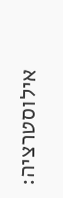אילוסטרציה: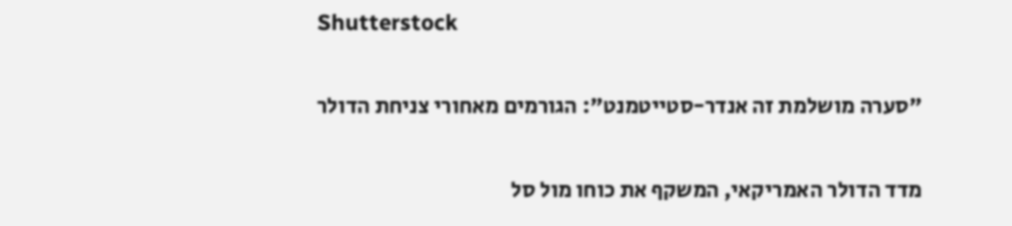Shutterstock

"סערה מושלמת זה אנדר-סטייטמנט": הגורמים מאחורי צניחת הדולר

מדד הדולר האמריקאי, המשקף את כוחו מול סל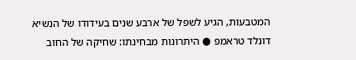המטבעות, הגיע לשפל של ארבע שנים בעידודו של הנשיא דונלד טראמפ ● היתרונות מבחינתו: שחיקה של החוב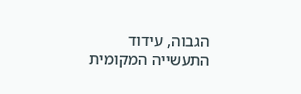הגבוה, עידוד התעשייה המקומית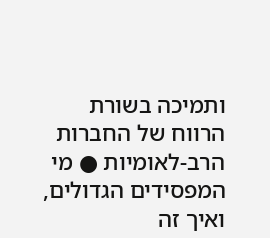ותמיכה בשורת הרווח של החברות הרב-לאומיות ● מי המפסידים הגדולים, ואיך זה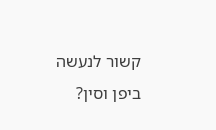קשור לנעשה ביפן וסין?